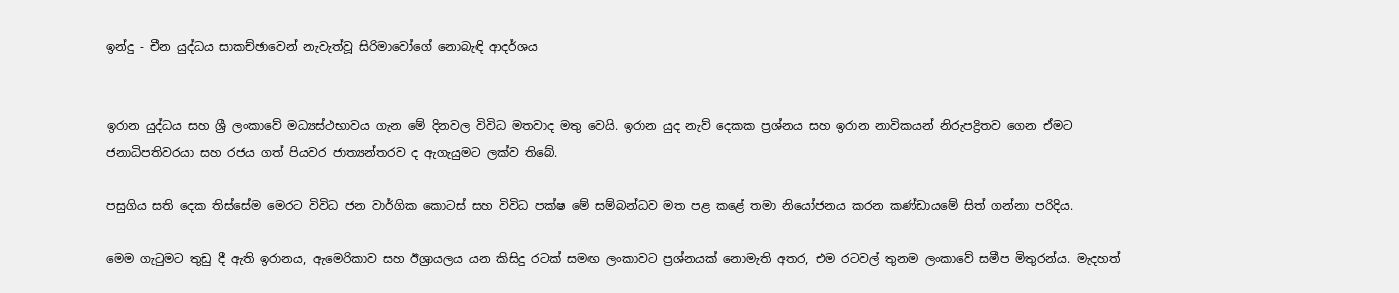ඉන්දු - චීන යුද්ධය සාකච්ඡාවෙන් නැවැත්වූ සිරිමාවෝගේ නොබැඳි ආදර්ශය


ඉරාන යුද්ධය සහ ශ්‍රී ලංකාවේ මධ්‍යස්ථභාවය ගැන මේ දිනවල විවිධ මතවාද මතු වෙයි. ඉරාන යුද නැව් දෙකක ප්‍රශ්නය සහ ඉරාන නාවිකයන් නිරුපද්‍රිතව ගෙන ඒමට ජනාධිපතිවරයා සහ රජය ගත් පියවර ජාත්‍යන්තරව ද ඇගැයුමට ලක්ව තිබේ.

පසුගිය සති දෙක තිස්සේම මෙරට විවිධ ජන වාර්ගික කොටස් සහ විවිධ පක්ෂ මේ සම්බන්ධව මත පළ කළේ තමා නියෝජනය කරන කණ්ඩායමේ සිත් ගන්නා පරිදිය.

මෙම ගැටුමට තුඩු දී ඇති ඉරානය, ඇමෙරිකාව සහ ඊශ්‍රායලය යන කිසිදු රටක් සමඟ ලංකාවට ප්‍රශ්නයක් නොමැති අතර, එම රටවල් තුනම ලංකාවේ සමීප මිතුරන්ය. මැදහත්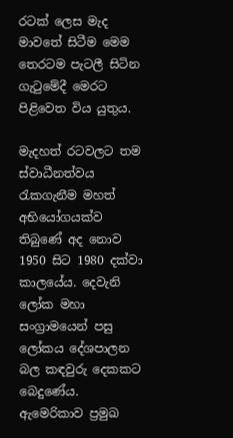රටක් ලෙස මැද මාවතේ සිටීම මෙම තෙරටම පැටලී සිටින ගැටුමේදී මෙරට පිළිවෙත විය යුතුය.

මැදහත් රටවලට තම ස්වාධීනත්වය රැකගැනීම මහත් අභියෝගයක්ව තිබුණේ අද නොව 1950 සිට 1980 දක්වා කාලයේය. දෙවැනි ලෝක මහා සංග්‍රාමයෙන් පසු ලෝකය දේශපාලන බල කඳවුරු දෙකකට බෙදුණේය. ඇමෙරිකාව ප්‍රමුඛ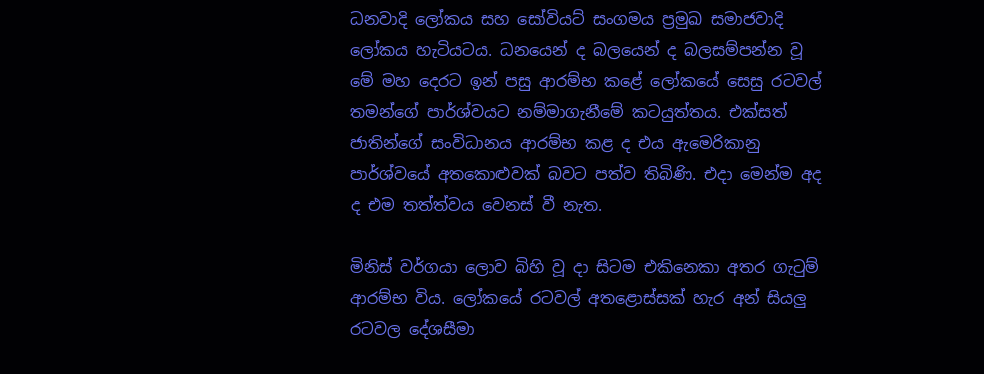ධනවාදි ලෝකය සහ සෝවියට් සංගමය ප්‍රමුඛ සමාජවාදි ලෝකය හැටියටය. ධනයෙන් ද බලයෙන් ද බලසම්පන්න වූ මේ මහ දෙරට ඉන් පසු ආරම්භ කළේ ලෝකයේ සෙසු රටවල් තමන්ගේ පාර්ශ්වයට නම්මාගැනීමේ කටයුත්තය. එක්සත් ජාතින්ගේ සංවිධානය ආරම්භ කළ ද එය ඇමෙරිකානු පාර්ශ්වයේ අතකොළුවක් බවට පත්ව තිබිණි. එදා මෙන්ම අද ද එම තත්ත්වය වෙනස් වී නැත.

මිනිස් වර්ගයා ලොව බිහි වූ දා සිටම එකිනෙකා අතර ගැටුම් ආරම්භ විය. ලෝකයේ රටවල් අතළොස්සක් හැර අන් සියලු රටවල දේශසීමා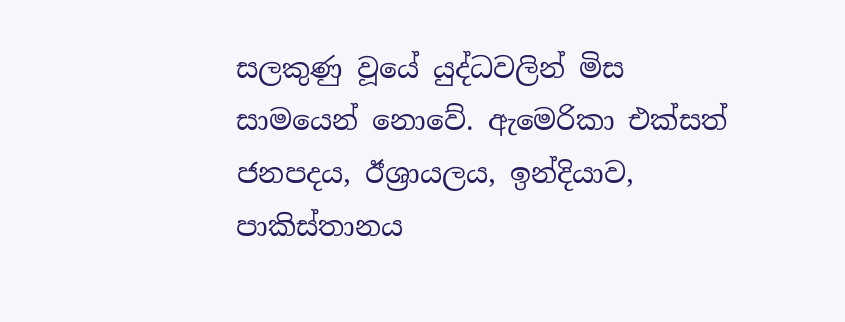සලකුණු වූයේ යුද්ධවලින් මිස සාමයෙන් නොවේ. ඇමෙරිකා එක්සත් ජනපදය, ඊශ්‍රායලය, ඉන්දියාව, පාකිස්තානය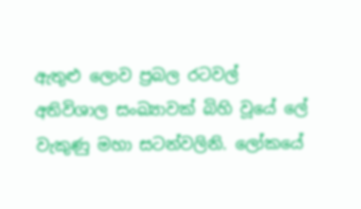ඇතුළු ලොව ප්‍රබල රටවල් අතිවිශාල සංඛ්‍යාවක් බිහි වූයේ ලේ වැකුණු මහා සටන්වලිනි. ලෝකයේ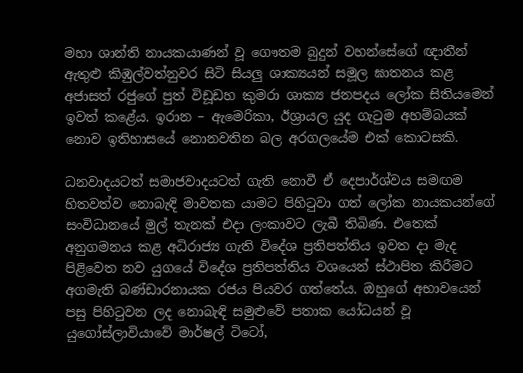මහා ශාන්ති නායකයාණන් වූ ගෞතම බුදුන් වහන්සේගේ ඥාතීන් ඇතුළු කිඹුල්වත්නුවර සිටි සියලු ශාක්‍යයන් සමූල ඝාතනය කළ අජාසත් රජුගේ පුත් විඩූඩහ කුමරා ශාක්‍ය ජනපදය ලෝක සිතියමෙන් ඉවත් කළේය. ඉරාන – ඇමෙරිකා, ඊශ්‍රායල යුද ගැටුම අහම්බයක් නොව ඉතිහාසයේ නොනවතින බල අරගලයේම එක් කොටසකි.

ධනවාදයටත් සමාජවාදයටත් ගැති නොවී ඒ දෙපාර්ශ්වය සමඟම හිතවත්ව නොබැඳි මාවතක යාමට පිහිටුවා ගත් ලෝක නායකයන්ගේ සංවිධානයේ මුල් තැනක් එදා ලංකාවට ලැබී තිබිණ. එතෙක් අනුගමනය කළ අධිරාජ්‍ය ගැති විදේශ ප්‍රතිපත්තිය ඉවත දා මැද පිළිවෙත නව යුගයේ විදේශ ප්‍රතිපත්තිය වශයෙන් ස්ථාපිත කිරීමට අගමැති බණ්ඩාරනායක රජය පියවර ගත්තේය. ඔහුගේ අභාවයෙන් පසු පිහිටුවන ලද නොබැඳි සමුළුවේ පතාක යෝධයන් වූ යුගෝස්ලාවියාවේ මාර්ෂල් ටිටෝ,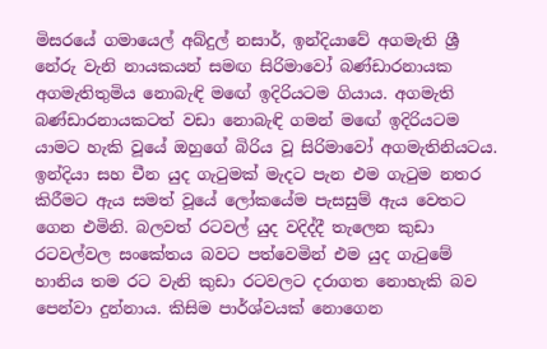මිසරයේ ගමායෙල් අබ්දුල් නසාර්, ඉන්දියාවේ අගමැති ශ්‍රී නේරු වැනි නායකයන් සමඟ සිරිමාවෝ බණ්ඩාරනායක අගමැතිතුමිය නොබැඳි මඟේ ඉදිරියටම ගියාය. අගමැති බණ්ඩාරනායකටත් වඩා නොබැඳි ගමන් මඟේ ඉදිරියටම යාමට හැකි වූයේ ඔහුගේ බිරිය වූ සිරිමාවෝ අගමැතිනියටය. ඉන්දියා සහ චීන යුද ගැටුමක් මැදට පැන එම ගැටුම නතර කිරීමට ඇය සමත් වූයේ ලෝකයේම පැසසුම් ඇය වෙතට ගෙන එමිනි. බලවත් රටවල් යුද වදිද්දී තැලෙන කුඩා රටවල්වල සංකේතය බවට පත්වෙමින් එම යුද ගැටුමේ හානිය තම රට වැනි කුඩා රටවලට දරාගත නොහැකි බව පෙන්වා දුන්නාය. කිසිම පාර්ශ්වයක් නොගෙන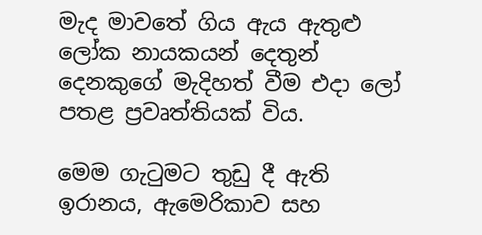මැද මාවතේ ගිය ඇය ඇතුළු ලෝක නායකයන් දෙතුන් දෙනකුගේ මැදිහත් වීම එදා ලෝ පතළ ප්‍රවෘත්තියක් විය.

මෙම ගැටුමට තුඩු දී ඇති ඉරානය, ඇමෙරිකාව සහ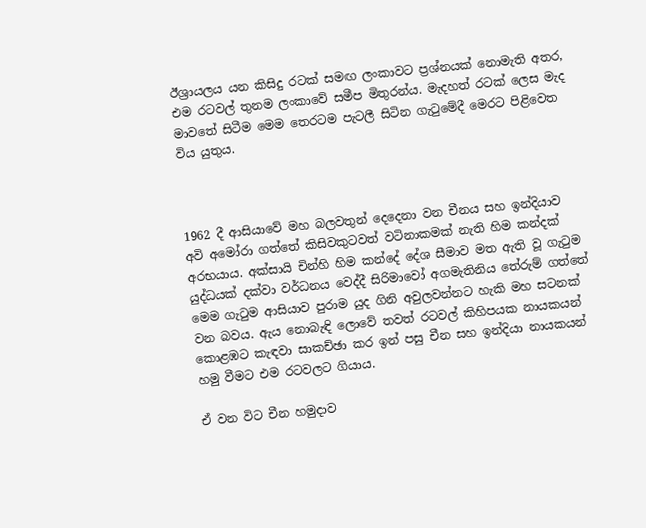ඊශ්‍රායලය යන කිසිදු රටක් සමඟ ලංකාවට ප්‍රශ්නයක් නොමැති අතර, එම රටවල් තුනම ලංකාවේ සමීප මිතුරන්ය. මැදහත් රටක් ලෙස මැද මාවතේ සිටීම මෙම තෙරටම පැටලී සිටින ගැටුමේදී මෙරට පිළිවෙත විය යුතුය.



1962 දී ආසියාවේ මහ බලවතුන් දෙදෙනා වන චීනය සහ ඉන්දියාව අවි අමෝරා ගත්තේ කිසිවකුටවත් වටිනාකමක් නැති හිම කන්දක් අරභයාය. අක්සායි චින්හි හිම කන්දේ දේශ සීමාව මත ඇති වූ ගැටුම යුද්ධයක් දක්වා වර්ධනය වෙද්දී සිරිමාවෝ අගමැතිනිය තේරුම් ගත්තේ මෙම ගැටුම ආසියාව පුරාම යුද ගිනි අවුලවන්නට හැකි මහ සටනක් වන බවය. ඇය නොබැඳි ලොවේ තවත් රටවල් කිහිපයක නායකයන් කොළඹට කැඳවා සාකච්ඡා කර ඉන් පසු චීන සහ ඉන්දියා නායකයන් හමු වීමට එම රටවලට ගියාය.

ඒ වන විට චීන හමුදාව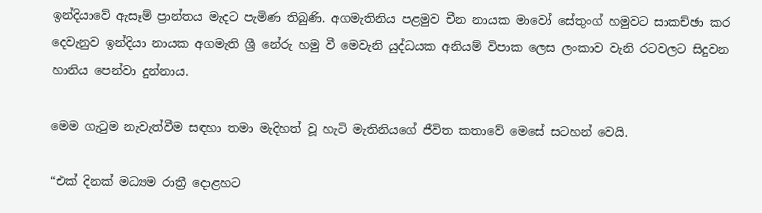ඉන්දියාවේ ඇසෑම් ප්‍රාන්තය මැදට පැමිණ තිබුණි. අගමැතිනිය පළමුව චීන නායක මාවෝ සේතුංග් හමුවට සාකච්ඡා කර දෙවැනුව ඉන්දියා නායක අගමැති ශ්‍රී නේරු හමු වී මෙවැනි යුද්ධයක අනියම් විපාක ලෙස ලංකාව වැනි රටවලට සිදුවන හානිය පෙන්වා දුන්නාය.

මෙම ගැටුම නැවැත්වීම සඳහා තමා මැදිහත් වූ හැටි මැතිනියගේ ජීවිත කතාවේ මෙසේ සටහන් වෙයි.

“එක් දිනක් මධ්‍යම රාත්‍රී දොළහට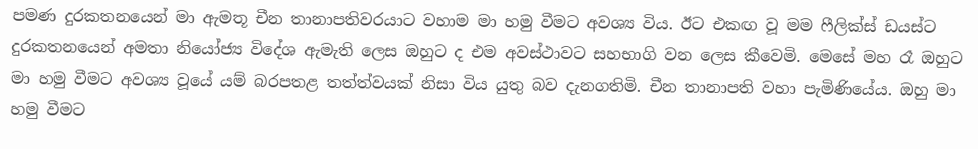පමණ දුරකතනයෙන් මා ඇමතූ චීන තානාපතිවරයාට වහාම මා හමු වීමට අවශ්‍ය විය. ඊට එකඟ වූ මම ෆීලික්ස් ඩයස්ට දුරකතනයෙන් අමතා නියෝජ්‍ය විදේශ ඇමැති ලෙස ඔහුට ද එම අවස්ථාවට සහභාගි වන ලෙස කීවෙමි. මෙසේ මහ රෑ ඔහුට මා හමු වීමට අවශ්‍ය වූයේ යම් බරපතළ තත්ත්වයක් නිසා විය යුතු බව දැනගතිමි. චීන තානාපති වහා පැමිණියේය. ඔහු මා හමු වීමට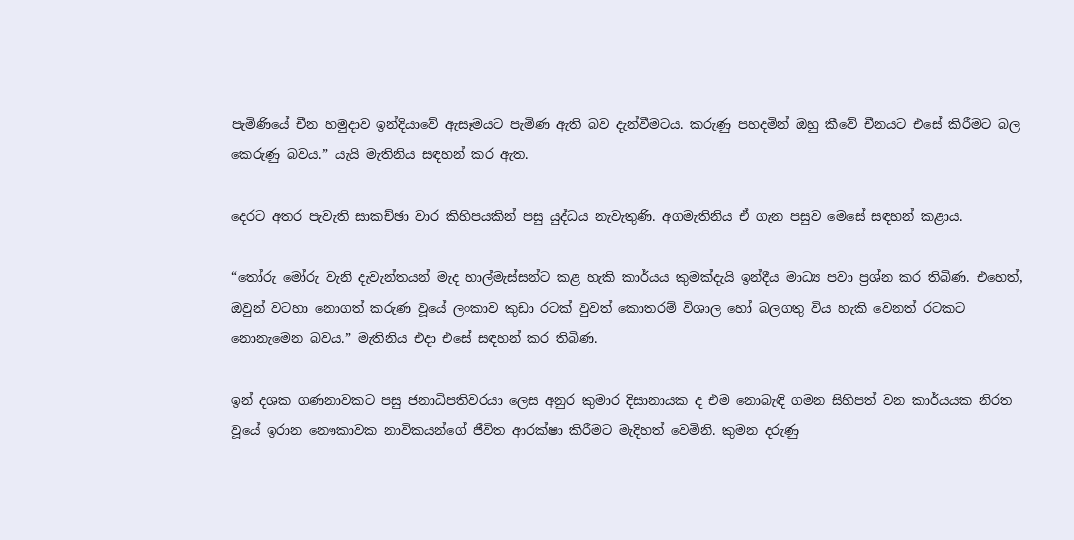පැමිණියේ චීන හමුදාව ඉන්දියාවේ ඇසෑමයට පැමිණ ඇති බව දැන්වීමටය. කරුණු පහදමින් ඔහු කීවේ චීනයට එසේ කිරීමට බල කෙරුණු බවය.” යැයි මැතිනිය සඳහන් කර ඇත.

දෙරට අතර පැවැති සාකච්ඡා වාර කිහිපයකින් පසු යුද්ධය නැවැතුණි. අගමැතිනිය ඒ ගැන පසුව මෙසේ සඳහන් කළාය.

“තෝරු මෝරු වැනි දැවැන්තයන් මැද හාල්මැස්සන්ට කළ හැකි කාර්යය කුමක්දැයි ඉන්දීය මාධ්‍ය පවා ප්‍රශ්න කර තිබිණ. එහෙත්, ඔවුන් වටහා නොගත් කරුණ වූයේ ලංකාව කුඩා රටක් වුවත් කොතරම් විශාල හෝ බලගතු විය හැකි වෙනත් රටකට නොනැමෙන බවය.” මැතිනිය එදා එසේ සඳහන් කර තිබිණ.

ඉන් දශක ගණනාවකට පසු ජනාධිපතිවරයා ලෙස අනුර කුමාර දිසානායක ද එම නොබැඳි ගමන සිහිපත් වන කාර්යයක නිරත වූයේ ඉරාන නෞකාවක නාවිකයන්ගේ ජීවිත ආරක්ෂා කිරීමට මැදිහත් වෙමිනි. කුමන දරුණු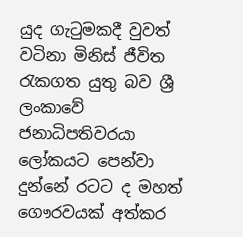යුද ගැටුමකදී වුවත් වටිනා මිනිස් ජීවිත රැකගත යුතු බව ශ්‍රී ලංකාවේ ජනාධිපතිවරයා ලෝකයට පෙන්වා දුන්නේ රටට ද මහත් ගෞරවයක් අත්කර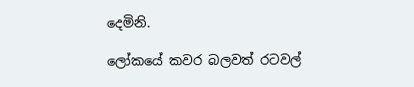දෙමිනි.

ලෝකයේ කවර බලවත් රටවල්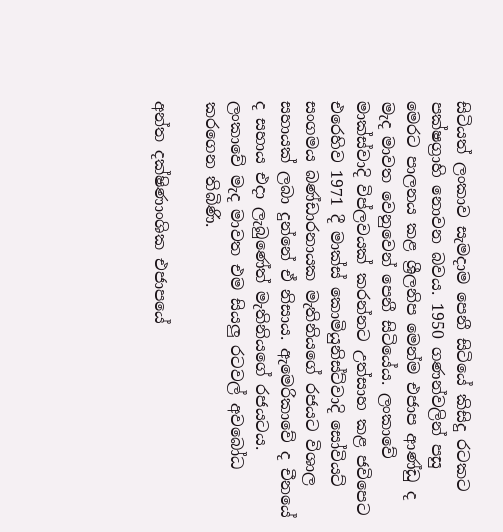සිටියත් ලංකාව සැමදාම පෙනී සිටියේ කිසිදු රටකට පක්ෂග්‍රාහි නොවන බවය. 1950 ගණන්වලින් පසු මෙරට පාලනය කළ ශ්‍රීලනිප මෙන්ම එජාප ආණ්ඩු ද මැද මාවත වෙනුවෙන් පෙනී සිටියේය. ලංකාවේ මාක්ස්වාදි විප්ලවයක් කරන්නට උත්සාහ කළ ජවිපෙට එරෙහිව 1971 දී මාක්ස් කොමියුනිස්ට්වාදි සෝවියට් සංගමය බණ්ඩාරනායක මැතිනියගේ රජයට විශාල සහායක් ලබා දුන්නේ ඒ නිසාය. ඇමෙරිකාවේ ද චීනයේ ද සහාය එදා ලැබුණේත් මැතිනියගේ රජයටය. ලංකාවේ මැද මාවත එම සියලු රටවල් අවබෝධ කරගෙන තිබිණි.

අන්ත දක්ෂිණාංශික එජාපයේ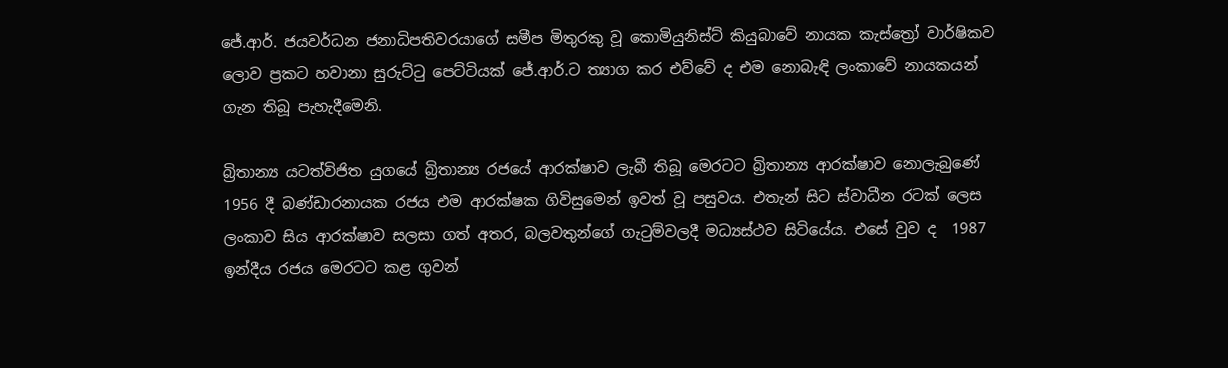ජේ.ආර්. ජයවර්ධන ජනාධිපතිවරයාගේ සමීප මිතුරකු වූ කොමියුනිස්ට් කියුබාවේ නායක කැස්ත්‍රෝ වාර්ෂිකව ලොව ප්‍රකට හවානා සුරුට්ටු පෙට්ටියක් ජේ.ආර්.ට ත්‍යාග කර එව්වේ ද එම නොබැඳි ලංකාවේ නායකයන් ගැන තිබූ පැහැදීමෙනි.

බ්‍රිතාන්‍ය යටත්විජිත යුගයේ බ්‍රිතාන්‍ය රජයේ ආරක්ෂාව ලැබී තිබූ මෙරටට බ්‍රිතාන්‍ය ආරක්ෂාව නොලැබුණේ 1956 දී බණ්ඩාරනායක රජය එම ආරක්ෂක ගිවිසුමෙන් ඉවත් වූ පසුවය. එතැන් සිට ස්වාධීන රටක් ලෙස ලංකාව සිය ආරක්ෂාව සලසා ගත් අතර, බලවතුන්ගේ ගැටුම්වලදී මධ්‍යස්ථව සිටියේය. එසේ වුව ද  1987 ඉන්දීය රජය මෙරටට කළ ගුවන්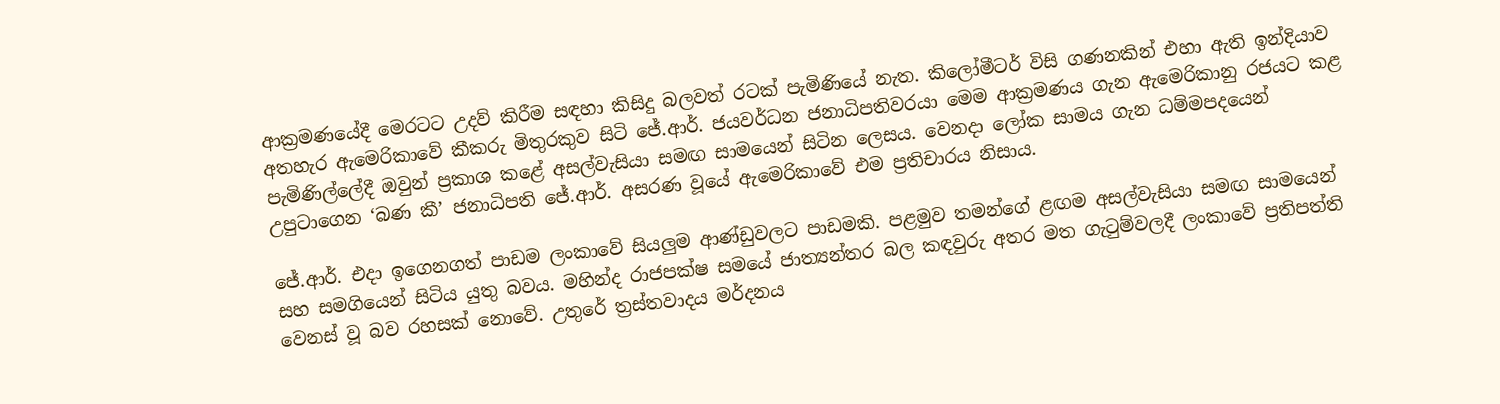ආක්‍රමණයේදී මෙරටට උදව් කිරීම සඳහා කිසිදු බලවත් රටක් පැමිණියේ නැත. කිලෝමීටර් විසි ගණනකින් එහා ඇති ඉන්දියාව අතහැර ඇමෙරිකාවේ කීකරු මිතුරකුව සිටි ජේ.ආර්. ජයවර්ධන ජනාධිපතිවරයා මෙම ආක්‍රමණය ගැන ඇමෙරිකානු රජයට කළ පැමිණිල්ලේදී ඔවුන් ප්‍රකාශ කළේ අසල්වැසියා සමඟ සාමයෙන් සිටින ලෙසය. වෙනදා ලෝක සාමය ගැන ධම්මපදයෙන් උපුටාගෙන ‘බණ කී’ ජනාධිපති ජේ.ආර්. අසරණ වූයේ ඇමෙරිකාවේ එම ප්‍රතිචාරය නිසාය.

ජේ.ආර්. එදා ඉගෙනගත් පාඩම ලංකාවේ සියලුම ආණ්ඩුවලට පාඩමකි. පළමුව තමන්ගේ ළඟම අසල්වැසියා සමඟ සාමයෙන් සහ සමගියෙන් සිටිය යුතු බවය. මහින්ද රාජපක්ෂ සමයේ ජාත්‍යන්තර බල කඳවුරු අතර මත ගැටුම්වලදී ලංකාවේ ප්‍රතිපත්ති වෙනස් වූ බව රහසක් නොවේ. උතුරේ ත්‍රස්තවාදය මර්දනය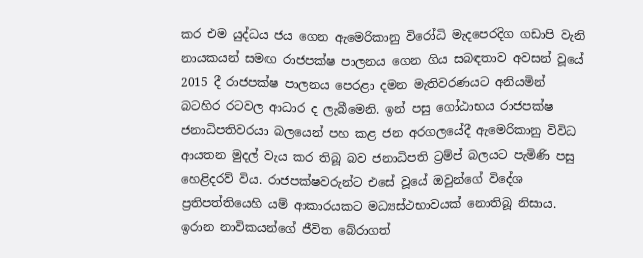කර එම යුද්ධය ජය ගෙන ඇමෙරිකානු විරෝධි මැදපෙරදිග ගඩාපි වැනි නායකයන් සමඟ රාජපක්ෂ පාලනය ගෙන ගිය සබඳතාව අවසන් වූයේ 2015 දී රාජපක්ෂ පාලනය පෙරළා දමන මැතිවරණයට අනියමින් බටහිර රටවල ආධාර ද ලැබීමෙනි. ඉන් පසු ගෝඨාභය රාජපක්ෂ ජනාධිපතිවරයා බලයෙන් පහ කළ ජන අරගලයේදී ඇමෙරිකානු විවිධ ආයතන මුදල් වැය කර තිබූ බව ජනාධිපති ට්‍රම්ප් බලයට පැමිණි පසු හෙළිදරව් විය. රාජපක්ෂවරුන්ට එසේ වූයේ ඔවුන්ගේ විදේශ ප්‍රතිපත්තියෙහි යම් ආකාරයකට මධ්‍යස්ථභාවයක් නොතිබූ නිසාය. ඉරාන නාවිකයන්ගේ ජීවිත බේරාගත්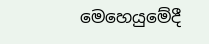මෙහෙයුමේදී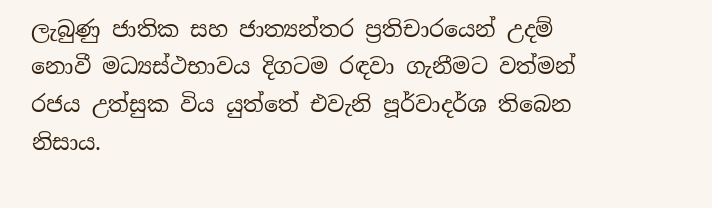ලැබුණු ජාතික සහ ජාත්‍යන්තර ප්‍රතිචාරයෙන් උදම් නොවී මධ්‍යස්ථභාවය දිගටම රඳවා ගැනීමට වත්මන් රජය උත්සුක විය යුත්තේ එවැනි පූර්වාදර්ශ තිබෙන නිසාය.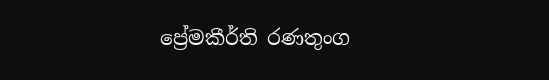ප්‍රේමකීර්ති රණතුංග